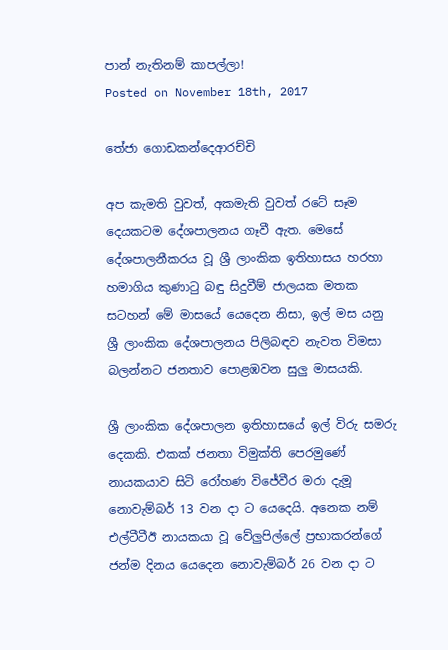පාන් නැතිනම් කාපල්ලා!
Posted on November 18th, 2017

තේජා ගොඩකන්දෙආරච්චි

අප කැමති වුවත්, අකමැති වුවත් රටේ සෑම දෙයකටම දේශපාලනය ගෑවී ඇත. මෙසේ දේශපාලනීකරය වූ ශ්‍රී ලාංකික ඉතිහාසය හරහා හමාගිය කුණාටු බඳු සිදුවීම් ජාලයක මතක සටහන් මේ මාසයේ යෙදෙන නිසා, ඉල් මස යනු ශ්‍රී ලාංකික දේශපාලනය පිලිබඳව නැවත විමසා බලන්නට ජනතාව පොළඹවන සුලු මාසයකි.

ශ්‍රී ලාංකික දේශපාලන ඉතිහාසයේ ඉල් විරු සමරු දෙකකි. එකක් ජනතා විමුක්ති පෙරමුණේ නායකයාව සිටි රෝහණ විජේවීර මරා දැමූ නොවැම්බර් 13 වන දා ට යෙදෙයි. අනෙක නම් එල්ටීටීඊ නායකයා වූ වේලුපිල්ලේ ප්‍රභාකරන්ගේ ජන්ම දිනය යෙදෙන නොවැම්බර් 26 වන දා ට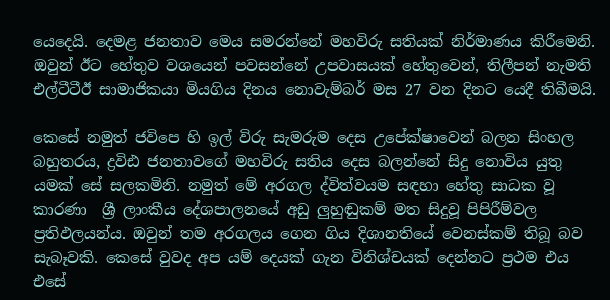යෙදෙයි. දෙමළ ජනතාව මෙය සමරන්නේ මහවිරු සතියක් නිර්මාණය කිරීමෙනි. ඔවුන් ඊට හේතුව වශයෙන් පවසන්නේ උපවාසයක් හේතුවෙන්, තිලීපන් නැමති එල්ටීටීඊ සාමාජිකයා මියගිය දිනය නොවැම්බර් මස 27 වන දිනට යෙදී තිබීමයි.

කෙසේ නමුත් ජවිපෙ හි ඉල් විරු සැමරුම දෙස උපේක්ෂාවෙන් බලන සිංහල බහුතරය, ද්‍රවිඪ ජනතාවගේ මහවිරු සතිය දෙස බලන්නේ සිදු නොවිය යුතු යමක් සේ සලකමිනි. නමුත් මේ අරගල ද්විත්වයම සඳහා හේතු සාධක වූ කාරණා  ශ්‍රී ලාංකීය දේශපාලනයේ අඩු ලුහුඬුකම් මත සිදුවූ පිපිරීම්වල ප්‍රතිඵලයන්ය. ඔවුන් තම අරගලය ගෙන ගිය දිශානතියේ වෙනස්කම් තිබූ බව සැබෑවකි. කෙසේ වුවද අප යම් දෙයක් ගැන විනිශ්චයක් දෙන්නට ප්‍රථම එය එසේ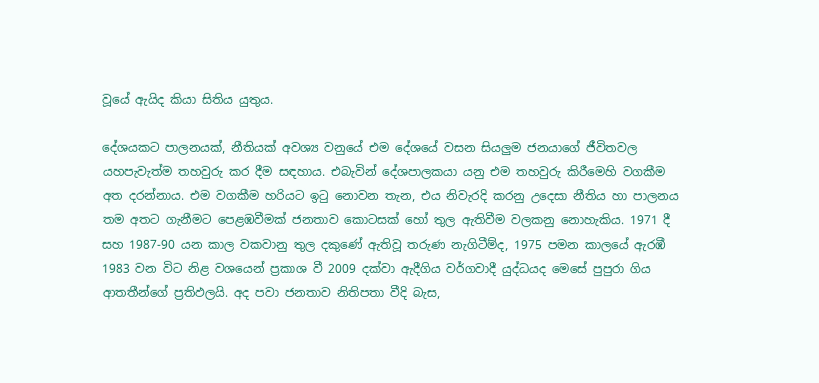වූයේ ඇයිද කියා සිතිය යුතුය.

දේශයකට පාලනයක්, නීතියක් අවශ්‍ය වනුයේ එම දේශයේ වසන සියලුම ජනයාගේ ජීවිතවල යහපැවැත්ම තහවුරු කර දීම සඳහාය. එබැවින් දේශපාලකයා යනු එම තහවුරු කිරීමෙහි වගකීම අත දරන්නාය. එම වගකීම හරියට ඉටු නොවන තැන, එය නිවැරදි කරනු උදෙසා නීතිය හා පාලනය තම අතට ගැනීමට පෙළඹවීමක් ජනතාව කොටසක් හෝ තුල ඇතිවීම වලකනු නොහැකිය. 1971 දී සහ 1987-90 යන කාල වකවානු තුල දකුණේ ඇතිවූ තරුණ නැගිටීම්ද, 1975 පමන කාලයේ ඇරඹී 1983 වන විට නිළ වශයෙන් ප්‍රකාශ වී 2009 දක්වා ඇදීගිය වර්ගවාදී යුද්ධයද මෙසේ පුපුරා ගිය ආතතීන්ගේ ප්‍රතිඵලයි. අද පවා ජනතාව නිතිපතා වීදි බැස,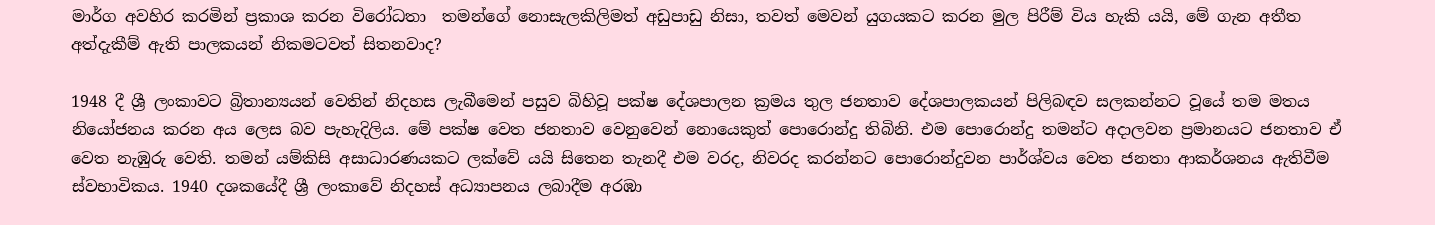මාර්ග අවහිර කරමින් ප්‍රකාශ කරන විරෝධතා  තමන්ගේ නොසැලකිලිමත් අඩුපාඩු නිසා, තවත් මෙවන් යුගයකට කරන මුල පිරීම් විය හැකි යයි, මේ ගැන අතීත අත්දැකීම් ඇති පාලකයන් නිකමටවත් සිතනවාද?

1948 දී ශ්‍රී ලංකාවට බ්‍රිතාන්‍යයන් වෙතින් නිදහස ලැබීමෙන් පසුව බිහිවූ පක්ෂ දේශපාලන ක්‍රමය තුල ජනතාව දේශපාලකයන් පිලිබඳව සලකන්නට වූයේ තම මතය නියෝජනය කරන අය ලෙස බව පැහැදිලිය. මේ පක්ෂ වෙත ජනතාව වෙනුවෙන් නොයෙකුත් පොරොන්දු තිබිනි. එම පොරොන්දු තමන්ට අදාලවන ප්‍රමානයට ජනතාව ඒ වෙත නැඹුරු වෙති. තමන් යම්කිසි අසාධාරණයකට ලක්වේ යයි සිතෙන තැනදී එම වරද, නිවරද කරන්නට පොරොන්දුවන පාර්ශ්වය වෙත ජනතා ආකර්ශනය ඇතිවීම ස්වභාවිකය. 1940 දශකයේදී ශ්‍රී ලංකාවේ නිදහස් අධ්‍යාපනය ලබාදීම අරඹා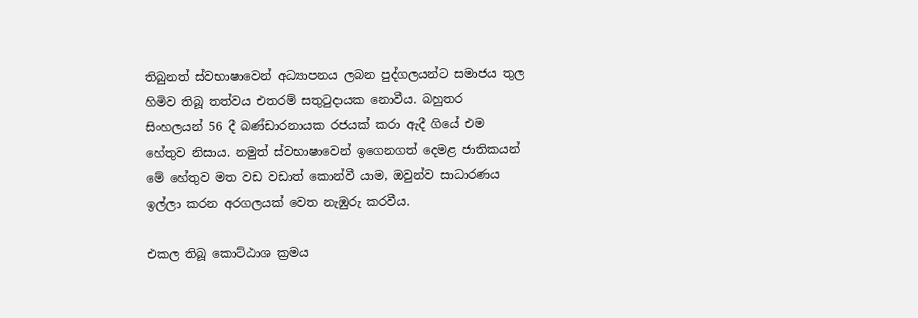තිබුනත් ස්වභාෂාවෙන් අධ්‍යාපනය ලබන පුද්ගලයන්ට සමාජය තුල හිමිව තිබූ තත්වය එතරම් සතුටුදායක නොවීය. බහුතර සිංහලයන් 56 දී බණ්ඩාරනායක රජයක් කරා ඇදී ගියේ එම හේතුව නිසාය. නමුත් ස්වභාෂාවෙන් ඉගෙනගත් දෙමළ ජාතිකයන් මේ හේතුව මත වඩ වඩාත් කොන්වී යාම, ඔවුන්ව සාධාරණය ඉල්ලා කරන අරගලයක් වෙත නැඹුරු කරවීය.

එකල තිබූ කොට්ඨාශ ක්‍රමය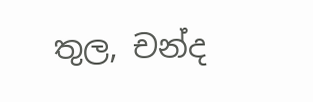තුල, චන්ද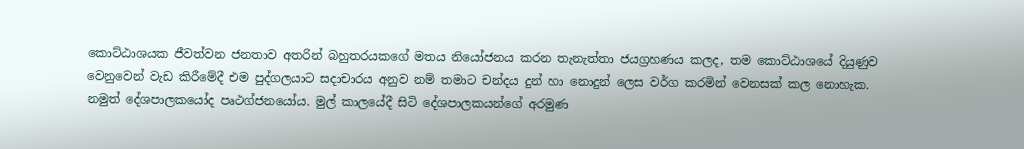කොට්ඨාශයක ජීවත්වන ජනතාව අතරින් බහුතරයකගේ මතය නියෝජනය කරන තැනැත්තා ජයග්‍රහණය කලද, තම කොට්ඨාශයේ දියුණුව වෙනුවෙන් වැඩ කිරීමේදී එම පුද්ගලයාට සදාචාරය අනුව නම් තමාට චන්දය දුන් හා නොදුන් ලෙස වර්ග කරමින් වෙනසක් කල නොහැක. නමුත් දේශපාලකයෝද පෘථග්ජනයෝය. මුල් කාලයේදී සිටි දේශපාලකයන්ගේ අරමුණ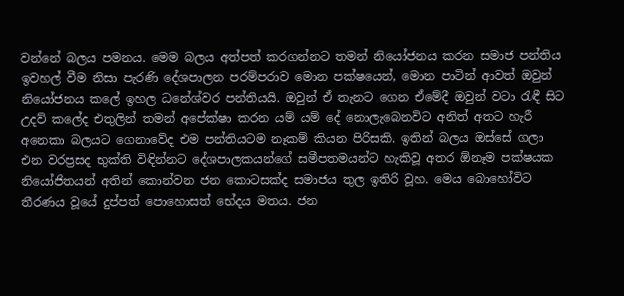වන්නේ බලය පමනය. මෙම බලය අත්පත් කරගන්නට තමන් නියෝජනය කරන සමාජ පන්තිය ඉවහල් වීම නිසා පැරණි දේශපාලන පරම්පරාව මොන පක්ෂයෙන්, මොන පාටින් ආවත් ඔවුන් නියෝජනය කලේ ඉහල ධනේශ්වර පන්තියයි. ඔවුන් ඒ තැනට ගෙන ඒමේදී ඔවුන් වටා රැඳී සිට උදව් කලේද එතුලින් තමන් අපේක්ෂා කරන යම් යම් දේ නොලැබෙනවිට අනිත් අතට හැරී අනෙකා බලයට ගෙනාවේද එම පන්තියටම නෑකම් කියන පිරිසකි. ඉතින් බලය ඔස්සේ ගලා එන වරප්‍රසද භුක්ති විඳින්නට දේශපාලකයන්ගේ සමීපතමයන්ට හැකිවූ අතර ඕනෑම පක්ෂයක නියෝජිතයන් අතින් කොන්වන ජන කොටසක්ද සමාජය තුල ඉතිරි වූහ. මෙය බොහෝවිට තීරණය වූයේ දුප්පත් පොහොසත් භේදය මතය. ජන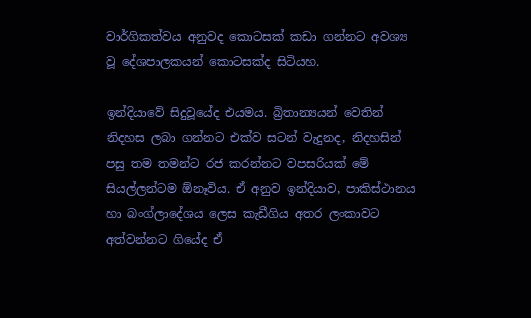වාර්ගිකත්වය අනුවද කොටසක් කඩා ගන්නට අවශ්‍ය වූ දේශපාලකයන් කොටසක්ද සිටියහ.

ඉන්දියාවේ සිදුවූයේද එයමය. බ්‍රිතාන්‍යයන් වෙතින් නිදහස ලබා ගන්නට එක්ව සටන් වැදුනද, නිදහසින් පසු තම තමන්ට රජ කරන්නට වපසරියක් මේ සියල්ලන්ටම ඕනෑවිය. ඒ අනුව ඉන්දියාව, පාකිස්ථානය හා බංග්ලාදේශය ලෙස කැඩීගිය අතර ලංකාවට අත්වන්නට ගියේද ඒ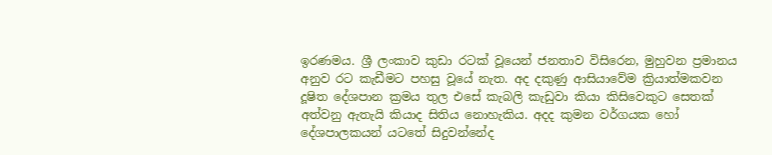ඉරණමය. ශ්‍රී ලංකාව කුඩා රටක් වූයෙන් ජනතාව විසිරෙන, මුහුවන ප්‍රමානය අනුව රට කැඩීමට පහසු වූයේ නැත. අද දකුණු ආසියාවේම ක්‍රියාත්මකවන දූෂිත දේශපාන ක්‍රමය තුල එසේ කැබලි කැඩුවා කියා කිසිවෙකුට සෙතක් අත්වනු ඇතැයි කියාද සිතිය නොහැකිය. අදද කුමන වර්ගයක හෝ දේශපාලකයන් යටතේ සිදුවන්නේද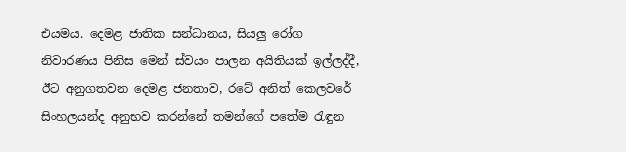එයමය. දෙමළ ජාතික සන්ධානය, සියලු රෝග නිවාරණය පිනිස මෙන් ස්වයං පාලන අයිතියක් ඉල්ලද්දී, ඊට අනුගතවන දෙමළ ජනතාව, රටේ අනිත් කෙලවරේ සිංහලයන්ද අනුභව කරන්නේ තමන්ගේ පතේම රැඳුන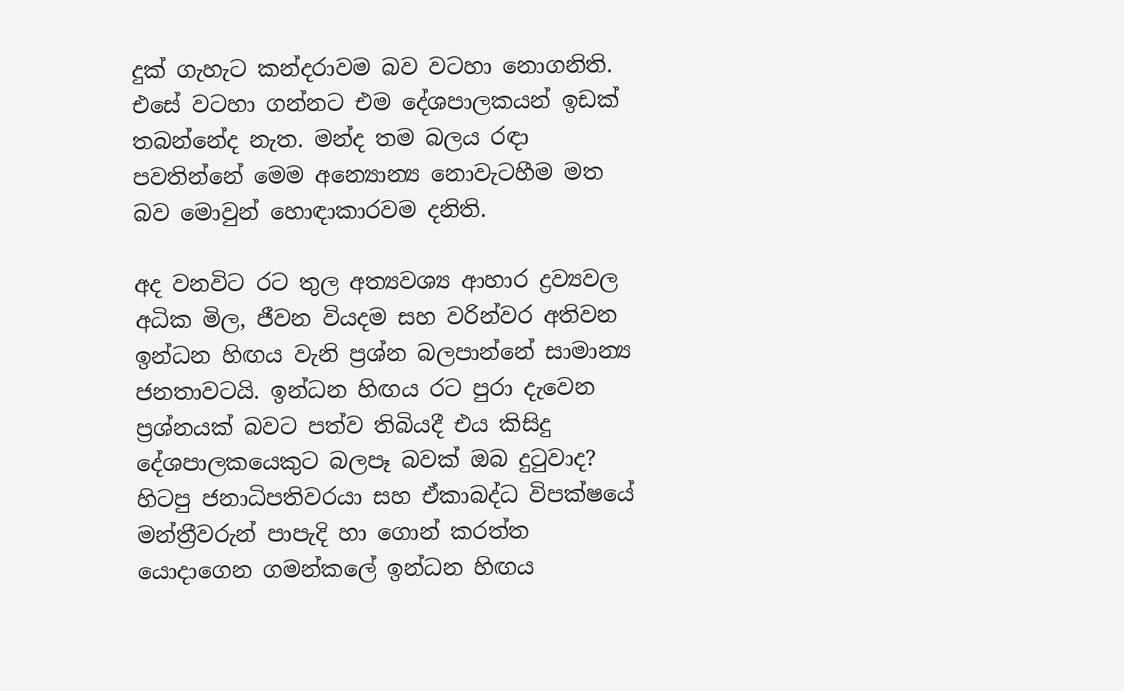දුක් ගැහැට කන්දරාවම බව වටහා නොගනිති. එසේ වටහා ගන්නට එම දේශපාලකයන් ඉඩක් තබන්නේද නැත. මන්ද තම බලය රඳා පවතින්නේ මෙම අන්‍යොන්‍ය නොවැටහීම මත බව මොවුන් හොඳාකාරවම දනිති.

අද වනවිට රට තුල අත්‍යවශ්‍ය ආහාර ද්‍රව්‍යවල අධික මිල, ජීවන වියදම සහ වරින්වර අතිවන ඉන්ධන හිඟය වැනි ප්‍රශ්න බලපාන්නේ සාමාන්‍ය ජනතාවටයි. ඉන්ධන හිඟය රට පුරා දැවෙන ප්‍රශ්නයක් බවට පත්ව තිබියදී එය කිසිදු දේශපාලකයෙකුට බලපෑ බවක් ඔබ දුටුවාද? හිටපු ජනාධිපතිවරයා සහ ඒකාබද්ධ විපක්ෂයේ මන්ත්‍රීවරුන් පාපැදි හා ගොන් කරත්ත යොදාගෙන ගමන්කලේ ඉන්ධන හිඟය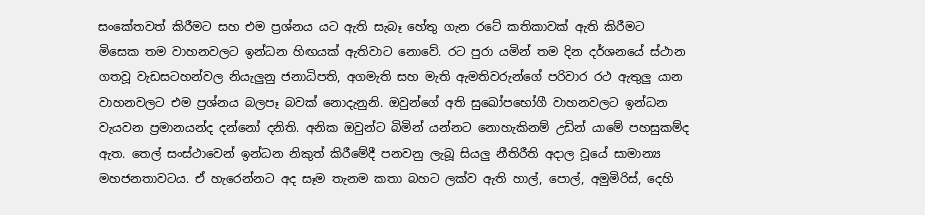සංකේතවත් කිරීමට සහ එම ප්‍රශ්නය යට ඇති සැබෑ හේතු ගැන රටේ කතිකාවක් ඇති කිරීමට මිසෙක තම වාහනවලට ඉන්ධන හිඟයක් ඇතිවාට නොවේ. රට පුරා යමින් තම දින දර්ශනයේ ස්ථාන ගතවූ වැඩසටහන්වල නියැලුනු ජනාධිපති, අගමැති සහ මැති ඇමතිවරුන්ගේ පරිවාර රථ ඇතුලු යාන වාහනවලට එම ප්‍රශ්නය බලපෑ බවක් නොදැනුනි. ඔවුන්ගේ අති සුඛෝපභෝගී වාහනවලට ඉන්ධන වැයවන ප්‍රමානයන්ද දන්නෝ දනිති. අනික ඔවුන්ට බිමින් යන්නට නොහැකිනම් උඩින් යාමේ පහසුකම්ද ඇත. තෙල් සංස්ථාවෙන් ඉන්ධන නිකුත් කිරීමේදී පනවනු ලැබූ සියලු නීතිරීති අදාල වූයේ සාමාන්‍ය මහජනතාවටය. ඒ හැරෙන්නට අද සෑම තැනම කතා බහට ලක්ව ඇති හාල්, පොල්, අමුමිරිස්, දෙහි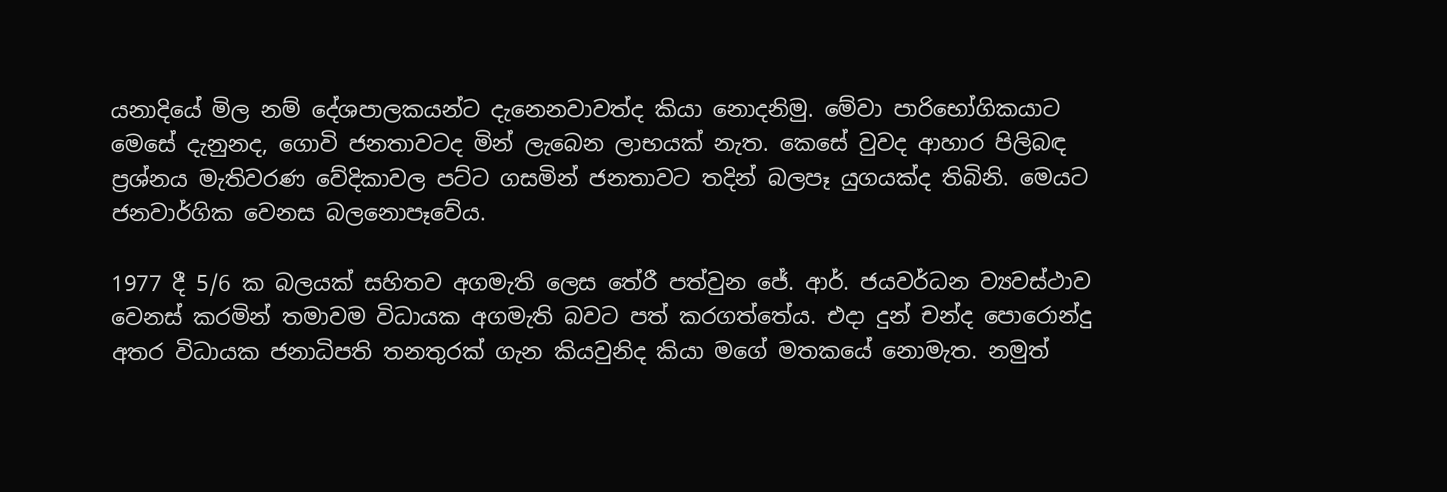යනාදියේ මිල නම් දේශපාලකයන්ට දැනෙනවාවත්ද කියා නොදනිමු. මේවා පාරිභෝගිකයාට මෙසේ දැනුනද, ගොවි ජනතාවටද මින් ලැබෙන ලාභයක් නැත. කෙසේ වුවද ආහාර පිලිබඳ ප්‍රශ්නය මැතිවරණ වේදිකාවල පට්ට ගසමින් ජනතාවට තදින් බලපෑ යුගයක්ද තිබිනි. මෙයට ජනවාර්ගික වෙනස බලනොපෑවේය.

1977 දී 5/6 ක බලයක් සහිතව අගමැති ලෙස තේරී පත්වුන ජේ. ආර්. ජයවර්ධන ව්‍යවස්ථාව වෙනස් කරමින් තමාවම විධායක අගමැති බවට පත් කරගත්තේය. එදා දුන් චන්ද පොරොන්දු අතර විධායක ජනාධිපති තනතුරක් ගැන කියවුනිද කියා මගේ මතකයේ නොමැත. නමුත්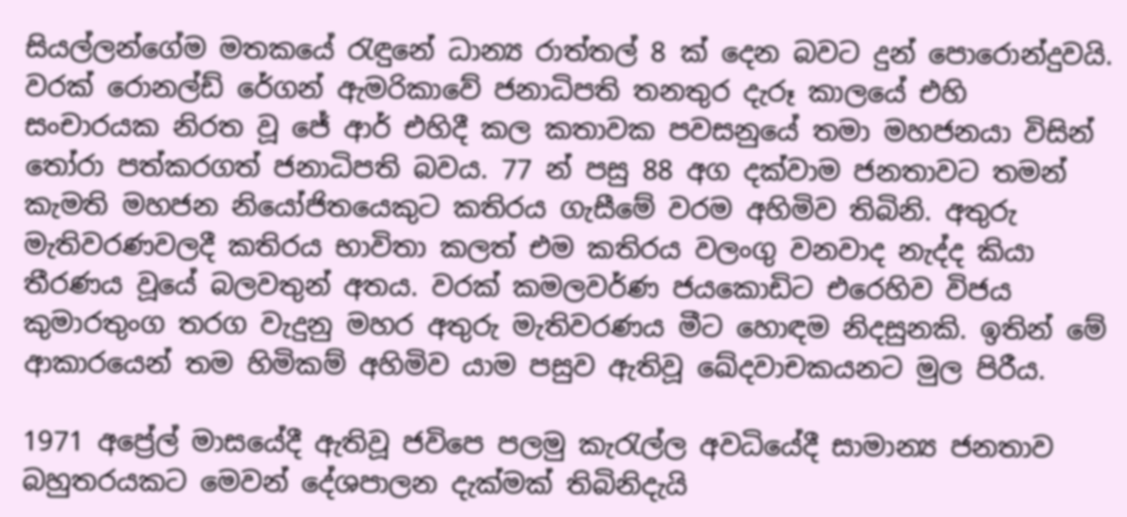සියල්ලන්ගේම මතකයේ රැඳුනේ ධාන්‍ය රාත්තල් 8 ක් දෙන බවට දුන් පොරොන්දුවයි. වරක් රොනල්ඩ් රේගන් ඇමරිකාවේ ජනාධිපති තනතුර දැරූ කාලයේ එහි සංචාරයක නිරත වූ ජේ ආර් එහිදී කල කතාවක පවසනුයේ තමා මහජනයා විසින් තෝරා පත්කරගත් ජනාධිපති බවය. 77 න් පසු 88 අග දක්වාම ජනතාවට තමන් කැමති මහජන නියෝජිතයෙකුට කතිරය ගැසීමේ වරම අහිමිව තිබිනි. අතුරු මැතිවරණවලදී කතිරය භාවිතා කලත් එම කතිරය වලංගු වනවාද නැද්ද කියා තීරණය වූයේ බලවතුන් අතය. වරක් කමලවර්ණ ජයකොඩිට එරෙහිව විජය කුමාරතුංග තරග වැදුනු මහර අතුරු මැතිවරණය මීට හොඳම නිදසුනකි. ඉතින් මේ ආකාරයෙන් තම හිමිකම් අහිමිව යාම පසුව ඇතිවූ ඛේදවාචකයනට මුල පිරීය.

1971 අප්‍රේල් මාසයේදී ඇතිවූ ජවිපෙ පලමු කැරැල්ල අවධියේදී සාමාන්‍ය ජනතාව බහුතරයකට මෙවන් දේශපාලන දැක්මක් තිබිනිදැයි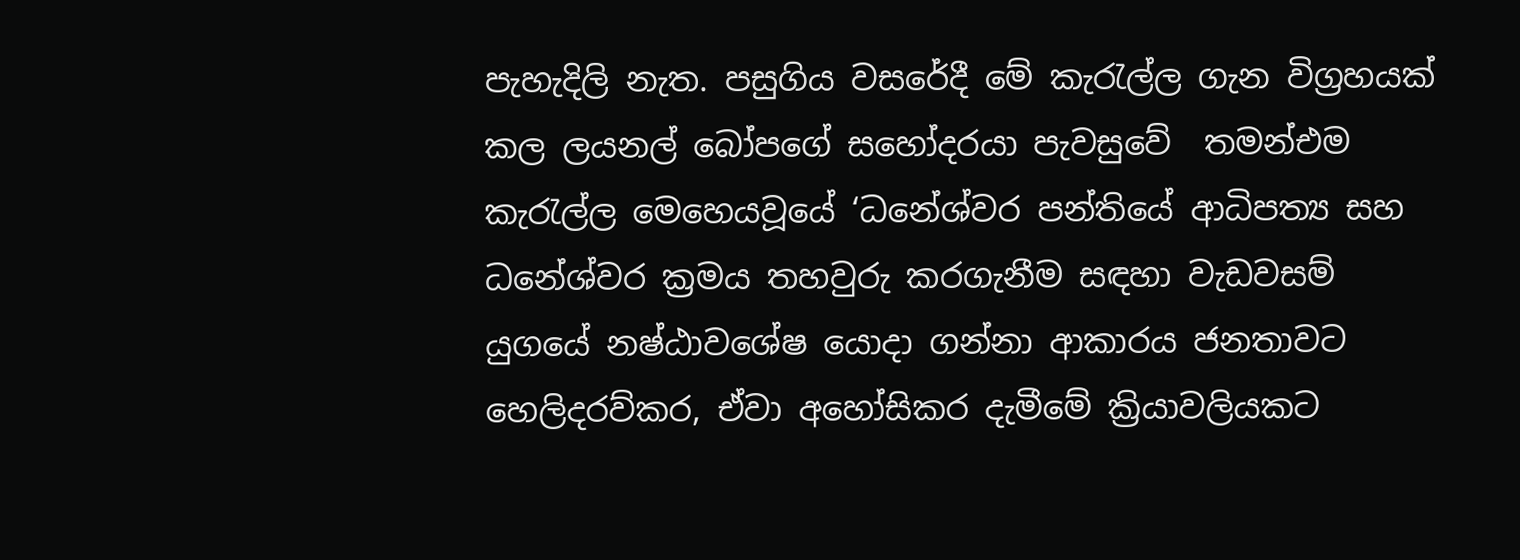පැහැදිලි නැත. පසුගිය වසරේදී මේ කැරැල්ල ගැන විග්‍රහයක් කල ලයනල් බෝපගේ සහෝදරයා පැවසුවේ  තමන්එම කැරැල්ල මෙහෙයවූයේ ‘ධනේශ්වර පන්තියේ ආධිපත්‍ය සහ ධනේශ්වර ක්‍රමය තහවුරු කරගැනීම සඳහා වැඩවසම් යුගයේ නෂ්ඨාවශේෂ යොදා ගන්නා ආකාරය ජනතාවට හෙලිදරව්කර, ඒවා අහෝසිකර දැමීමේ ක්‍රියාවලියකට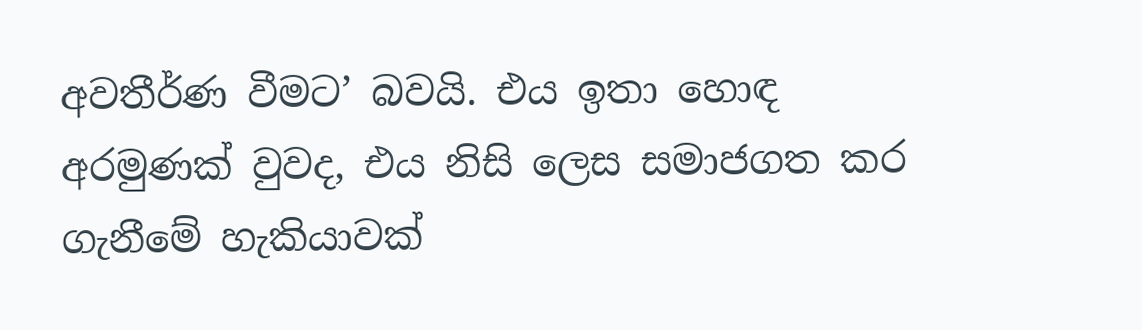අවතීර්ණ වීමට’ බවයි. එය ඉතා හොඳ අරමුණක් වුවද, එය නිසි ලෙස සමාජගත කර ගැනීමේ හැකියාවක්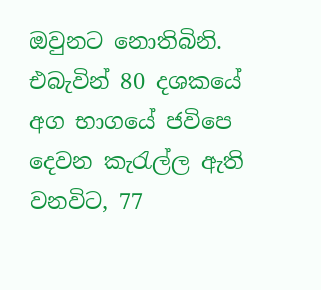ඔවුනට නොතිබිනි. එබැවින් 80 දශකයේ අග භාගයේ ජවිපෙ දෙවන කැරැල්ල ඇති වනවිට, 77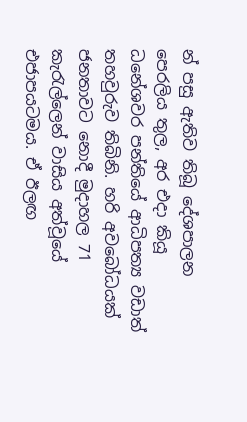න් පසු ඇතිව තිබූ දේශපාලන පෙරලිය තුල, අර එදා කියූ ධනේශවර පන්තියේ ආධිපත්‍ය වඩාත් තහවුරුව තිබිනි. හරි අවබෝධයක් ජනතාවට නොදී මුදාහල 71 කැරැල්ලෙන් වාසිය අත්වූයේ එජාපයටමය. ඒ ඊලඟ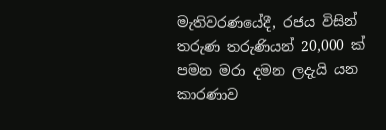මැතිවරණයේදී, රජය විසින් තරුණ තරුණියන් 20,000 ක් පමන මරා දමන ලදැයි යන කාරණාව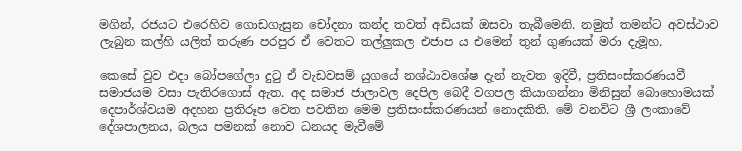මගින්, රජයට එරෙහිව ගොඩගැසුන චෝදනා කන්ද තවත් අඩියක් ඔසවා තැබීමෙනි. නමුත් තමන්ට අවස්ථාව ලැබුන කල්හි යලිත් තරුණ පරපුර ඒ වෙතට තල්ලුකල එජාප ය එමෙන් තුන් ගුණයක් මරා දැමූහ.

කෙසේ වුව එදා බෝපගේලා දුටු ඒ වැඩවසම් යුගයේ නශ්ඨාවශේෂ දැන් නැවත ඉදිවී, ප්‍රතිසංස්කරණයවී සමාජයම වසා පැතිරගොස් ඇත. අද සමාජ ජාලාවල දෙපිල බෙදී වගපල කියාගන්නා මිනිසුන් බොහොමයක් දෙපාර්ශ්වයම අදහන ප්‍රතිරූප වෙත පවතින මෙම ප්‍රතිසංස්කරණයන් නොදකිති. මේ වනවිට ශ්‍රී ලංකාවේ දේශපාලනය, බලය පමනක් නොව ධනයද මැවීමේ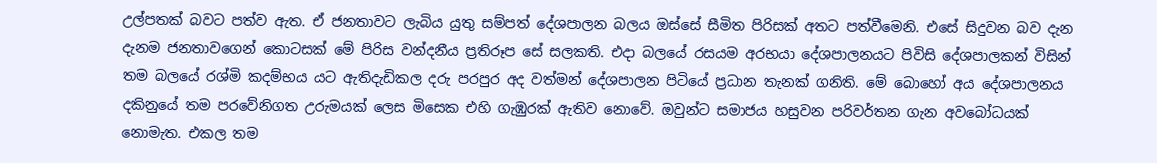උල්පතක් බවට පත්ව ඇත. ඒ ජනතාවට ලැබිය යුතු සම්පත් දේශපාලන බලය ඔස්සේ සීමිත පිරිසක් අතට පත්වීමෙනි. එසේ සිදුවන බව දැන දැනම ජනතාවගෙන් කොටසක් මේ පිරිස වන්දනීය ප්‍රතිරූප සේ සලකති. එදා බලයේ රසයම අරභයා දේශපාලනයට පිවිසි දේශපාලකන් විසින් තම බලයේ රශ්මි කදම්භය යට ඇතිදැඩිකල දරු පරපුර අද වත්මන් දේශපාලන පිටියේ ප්‍රධාන තැනක් ගනිති. මේ බොහෝ අය දේශපාලනය දකිනුයේ තම පරවේනිගත උරුමයක් ලෙස මිසෙක එහි ගැඹුරක් ඇතිව නොවේ. ඔවුන්ට සමාජය හසුවන පරිවර්තන ගැන අවබෝධයක් නොමැත. එකල තම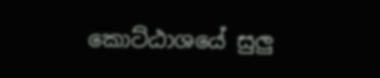කොට්ඨාශයේ සුලු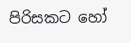පිරිසකට හෝ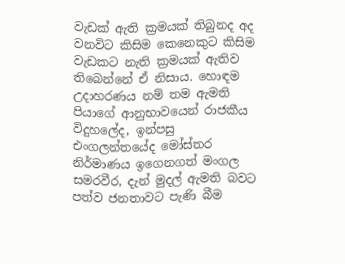වැඩක් ඇති ක්‍රමයක් තිබුනද අද වනවිට කිසිම කෙනෙකුට කිසිම වැඩකට නැති ක්‍රමයක් ඇතිව තිබෙන්නේ ඒ නිසාය. හොඳම උදාහරණය නම් තම ඇමති පියාගේ ආනුභාවයෙන් රාජකීය විදුහලේද, ඉන්පසු එංගලන්තයේද මෝස්තර නිර්මාණය ඉගෙනගත් මංගල සමරවීර, දැන් මුදල් ඇමති බවට පත්ව ජනතාවට පැණි බීම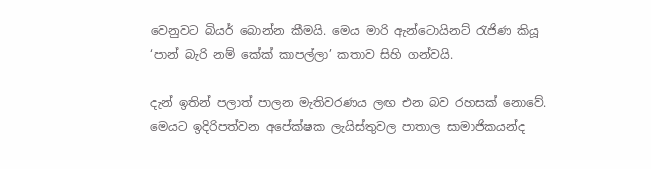වෙනුවට බියර් බොන්න කීමයි. මෙය මාරි ඇන්ටොයිනට් රැජිණ කියූ ‘පාන් බැරි නම් කේක් කාපල්ලා’ කතාව සිහි ගන්වයි.

දැන් ඉතින් පලාත් පාලන මැතිවරණය ලඟ එන බව රහසක් නොවේ. මෙයට ඉදිරිපත්වන අපේක්ෂක ලැයිස්තුවල පාතාල සාමාජිකයන්ද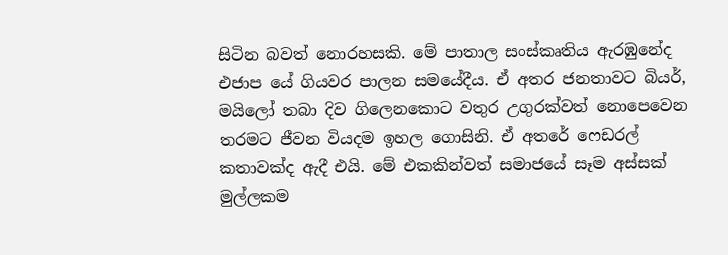සිටින බවත් නොරහසකි. මේ පාතාල සංස්කෘතිය ඇරඹුනේද එජාප යේ ගියවර පාලන සමයේදීය. ඒ අතර ජනතාවට බියර්, මයිලෝ තබා දිව ගිලෙනකොට වතුර උගුරක්වත් නොපෙවෙන තරමට ජීවන වියදම ඉහල ගොසිනි. ඒ අතරේ ෆෙඩරල් කතාවක්ද ඇදී එයි. මේ එකකින්වත් සමාජයේ සෑම අස්සක් මුල්ලකම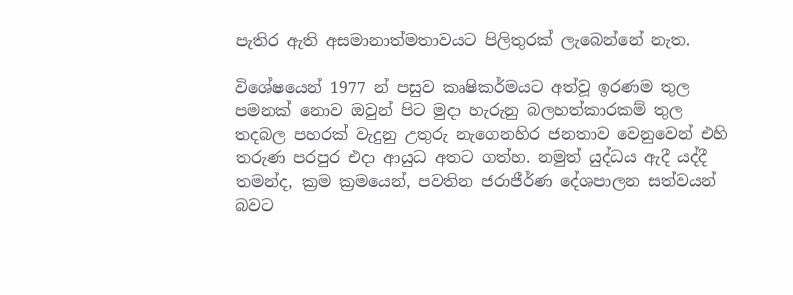පැතිර ඇති අසමානාත්මතාවයට පිලිතුරක් ලැබෙන්නේ නැත.

විශේෂයෙන් 1977 න් පසුව කෘෂිකර්මයට අත්වූ ඉරණම තුල පමනක් නොව ඔවුන් පිට මුදා හැරුනු බලහත්කාරකම් තුල තදබල පහරක් වැදුනු උතුරු නැගෙනහිර ජනතාව වෙනුවෙන් එහි තරුණ පරපුර එදා ආයුධ අතට ගත්හ. නමුත් යුද්ධය ඇදී යද්දී තමන්ද, ක්‍රම ක්‍රමයෙන්, පවතින ජරාජීර්ණ දේශපාලන සත්වයන් බවට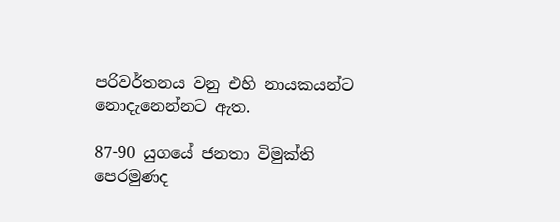පරිවර්තනය වනු එහි නායකයන්ට නොදැනෙන්නට ඇත.

87-90 යුගයේ ජනතා විමුක්ති පෙරමුණද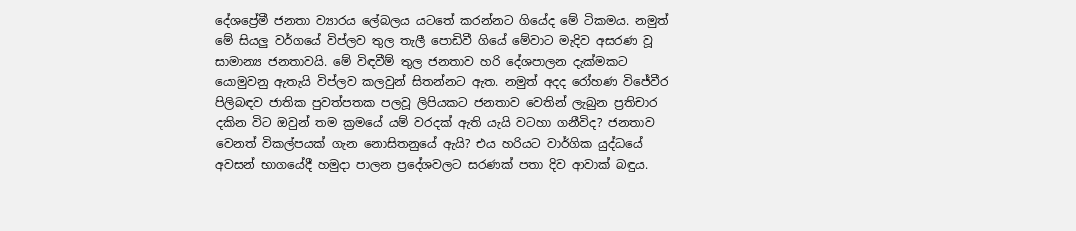දේශප්‍රේමී ජනතා ව්‍යාරය ලේබලය යටතේ කරන්නට ගියේද මේ ටිකමය. නමුත් මේ සියලු වර්ගයේ විප්ලව තුල තැලී පොඩිවී ගියේ මේවාට මැදිව අසරණ වූ සාමාන්‍ය ජනතාවයි. මේ විඳවීම් තුල ජනතාව හරි දේශපාලන දැක්මකට යොමුවනු ඇතැයි විප්ලව කලවුන් සිතන්නට ඇත. නමුත් අදද රෝහණ විජේවීර පිලිබඳව ජාතික පුවත්පතක පලවූ ලිපියකට ජනතාව වෙතින් ලැබුන ප්‍රතිචාර දකින විට ඔවුන් තම ක්‍රමයේ යම් වරදක් ඇති යැයි වටහා ගනීවිද? ජනතාව වෙනත් විකල්පයක් ගැන නොසිතනුයේ ඇයි? එය හරියට වාර්ගික යුද්ධයේ අවසන් භාගයේදී හමුදා පාලන ප්‍රදේශවලට සරණක් පතා දිව ආවාක් බඳුය.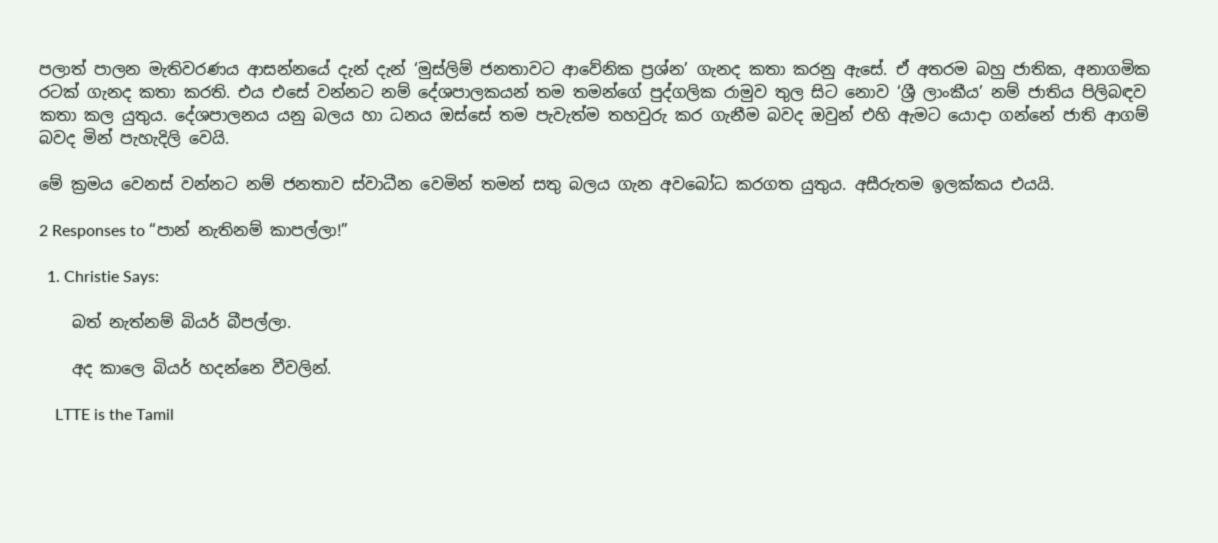පලාත් පාලන මැතිවරණය ආසන්නයේ දැන් දැන් ‘මුස්ලිම් ජනතාවට ආවේනික ප්‍රශ්න’ ගැනද කතා කරනු ඇසේ. ඒ අතරම බහු ජාතික, අනාගමික රටක් ගැනද කතා කරති. එය එසේ වන්නට නම් දේශපාලකයන් තම තමන්ගේ පුද්ගලික රාමුව තුල සිට නොව ‘ශ්‍රී ලාංකීය’ නම් ජාතිය පිලිබඳව කතා කල යුතුය. දේශපාලනය යනු බලය හා ධනය ඔස්සේ තම පැවැත්ම තහවුරු කර ගැනීම බවද ඔවුන් එහි ඇමට යොදා ගන්නේ ජාති ආගම් බවද මින් පැහැදිලි වෙයි.

මේ ක්‍රමය වෙනස් වන්නට නම් ජනතාව ස්වාධීන වෙමින් තමන් සතු බලය ගැන අවබෝධ කරගත යුතුය. අසීරුතම ඉලක්කය එයයි.

2 Responses to “පාන් නැතිනම් කාපල්ලා!”

  1. Christie Says:

    බත් නැත්නම් බියර් බීපල්ලා.

    අද කාලෙ බියර් හදන්නෙ වීවලින්.

    LTTE is the Tamil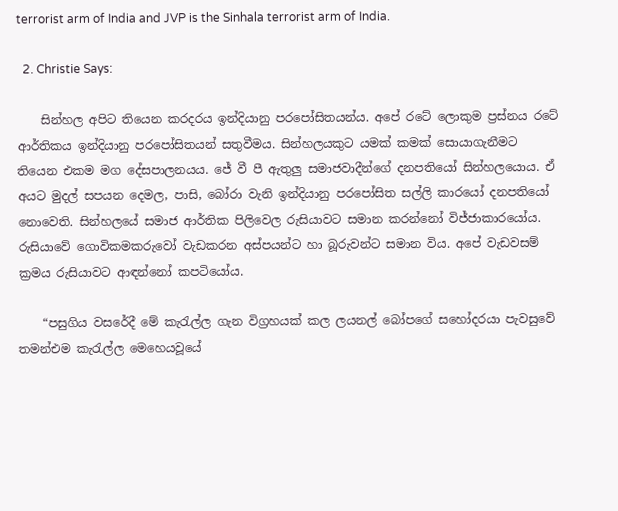terrorist arm of India and JVP is the Sinhala terrorist arm of India.

  2. Christie Says:

    සින්හල අපිට තියෙන කරදරය ඉන්දියානු පරපෝසිතයන්ය. අපේ රටේ ලොකුම ප්‍රස්නය රටේ ආර්තිකය ඉන්දියානු පරපෝසිතයන් සතුවීමය. සින්හලයකුට යමක් කමක් සොයාගැනීමට තියෙන එකම මග දේසපාලනයය. ජේ වී පී ඇතුලු සමාජවාදීන්ගේ දනපතියෝ සින්හලයොය. ඒ අයට මුදල් සපයන දෙමල, පාසි, බෝරා වැනි ඉන්දියානු පරපෝසිත සල්ලි කාරයෝ දනපතියෝ නොවෙති. සින්හලයේ සමාජ ආර්තික පිලිවෙල රුසියාවට සමාන කරන්නෝ විජ්ජාකාරයෝය. රුසියාවේ ගොවිකමකරුවෝ වැඩකරන අස්පයන්ට හා බූරුවන්ට සමාන විය. අපේ වැඩවසම් ක්‍රමය රුසියාවට ආඳන්නෝ කපටියෝය.

    “පසුගිය වසරේදී මේ කැරැල්ල ගැන විග්‍රහයක් කල ලයනල් බෝපගේ සහෝදරයා පැවසුවේ  තමන්එම කැරැල්ල මෙහෙයවූයේ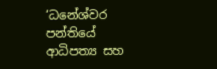‘ධනේශ්වර පන්තියේ ආධිපත්‍ය සහ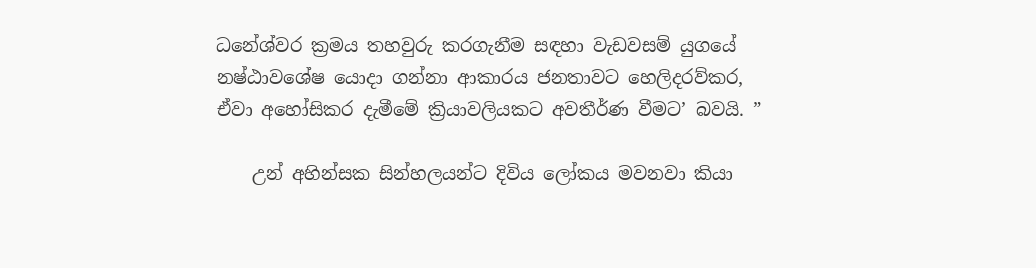ධනේශ්වර ක්‍රමය තහවුරු කරගැනීම සඳහා වැඩවසම් යුගයේ නෂ්ඨාවශේෂ යොදා ගන්නා ආකාරය ජනතාවට හෙලිදරව්කර, ඒවා අහෝසිකර දැමීමේ ක්‍රියාවලියකට අවතීර්ණ වීමට’ බවයි. ”

    උන් අහින්සක සින්හලයන්ට දිවිය ලෝකය මවනවා කියා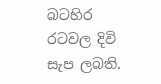බටහිර රටවල දිවි සැප ලබති.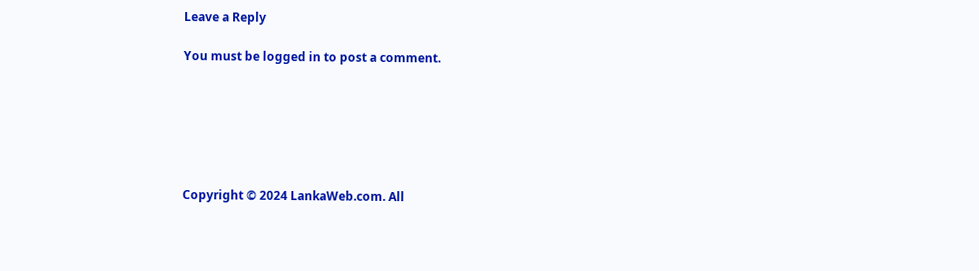Leave a Reply

You must be logged in to post a comment.






Copyright © 2024 LankaWeb.com. All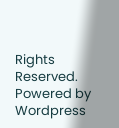Rights Reserved. Powered by Wordpress